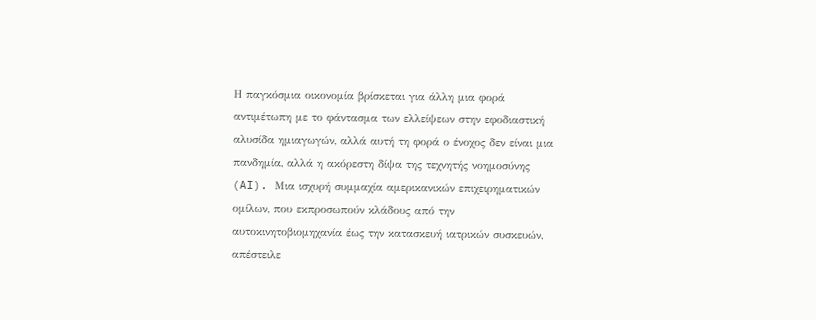Η παγκόσμια οικονομία βρίσκεται για άλλη μια φορά αντιμέτωπη με το φάντασμα των ελλείψεων στην εφοδιαστική αλυσίδα ημιαγωγών, αλλά αυτή τη φορά ο ένοχος δεν είναι μια πανδημία, αλλά η ακόρεστη δίψα της τεχνητής νοημοσύνης (AI). Μια ισχυρή συμμαχία αμερικανικών επιχειρηματικών ομίλων, που εκπροσωπούν κλάδους από την αυτοκινητοβιομηχανία έως την κατασκευή ιατρικών συσκευών, απέστειλε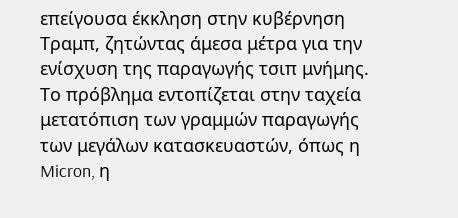επείγουσα έκκληση στην κυβέρνηση Τραμπ, ζητώντας άμεσα μέτρα για την ενίσχυση της παραγωγής τσιπ μνήμης.
Το πρόβλημα εντοπίζεται στην ταχεία μετατόπιση των γραμμών παραγωγής των μεγάλων κατασκευαστών, όπως η Micron, η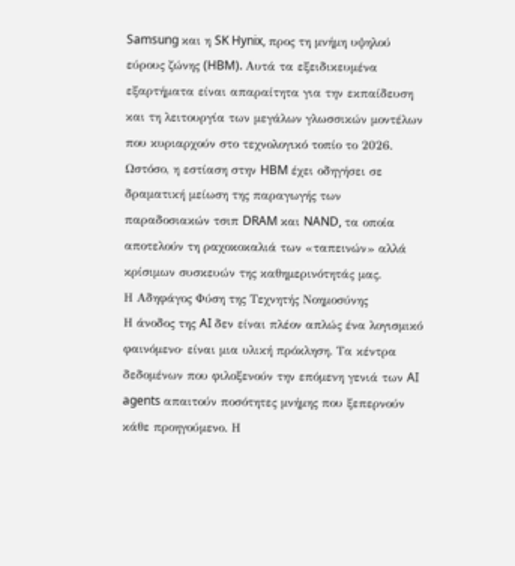Samsung και η SK Hynix, προς τη μνήμη υψηλού εύρους ζώνης (HBM). Αυτά τα εξειδικευμένα εξαρτήματα είναι απαραίτητα για την εκπαίδευση και τη λειτουργία των μεγάλων γλωσσικών μοντέλων που κυριαρχούν στο τεχνολογικό τοπίο το 2026. Ωστόσο, η εστίαση στην HBM έχει οδηγήσει σε δραματική μείωση της παραγωγής των παραδοσιακών τσιπ DRAM και NAND, τα οποία αποτελούν τη ραχοκοκαλιά των «ταπεινών» αλλά κρίσιμων συσκευών της καθημερινότητάς μας.
Η Αδηφάγος Φύση της Τεχνητής Νοημοσύνης
Η άνοδος της AI δεν είναι πλέον απλώς ένα λογισμικό φαινόμενο· είναι μια υλική πρόκληση. Τα κέντρα δεδομένων που φιλοξενούν την επόμενη γενιά των AI agents απαιτούν ποσότητες μνήμης που ξεπερνούν κάθε προηγούμενο. Η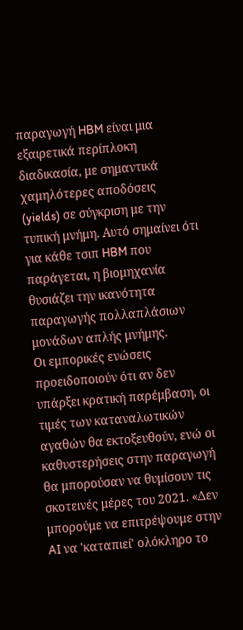παραγωγή HBM είναι μια εξαιρετικά περίπλοκη διαδικασία, με σημαντικά χαμηλότερες αποδόσεις (yields) σε σύγκριση με την τυπική μνήμη. Αυτό σημαίνει ότι για κάθε τσιπ HBM που παράγεται, η βιομηχανία θυσιάζει την ικανότητα παραγωγής πολλαπλάσιων μονάδων απλής μνήμης.
Οι εμπορικές ενώσεις προειδοποιούν ότι αν δεν υπάρξει κρατική παρέμβαση, οι τιμές των καταναλωτικών αγαθών θα εκτοξευθούν, ενώ οι καθυστερήσεις στην παραγωγή θα μπορούσαν να θυμίσουν τις σκοτεινές μέρες του 2021. «Δεν μπορούμε να επιτρέψουμε στην AI να 'καταπιεί' ολόκληρο το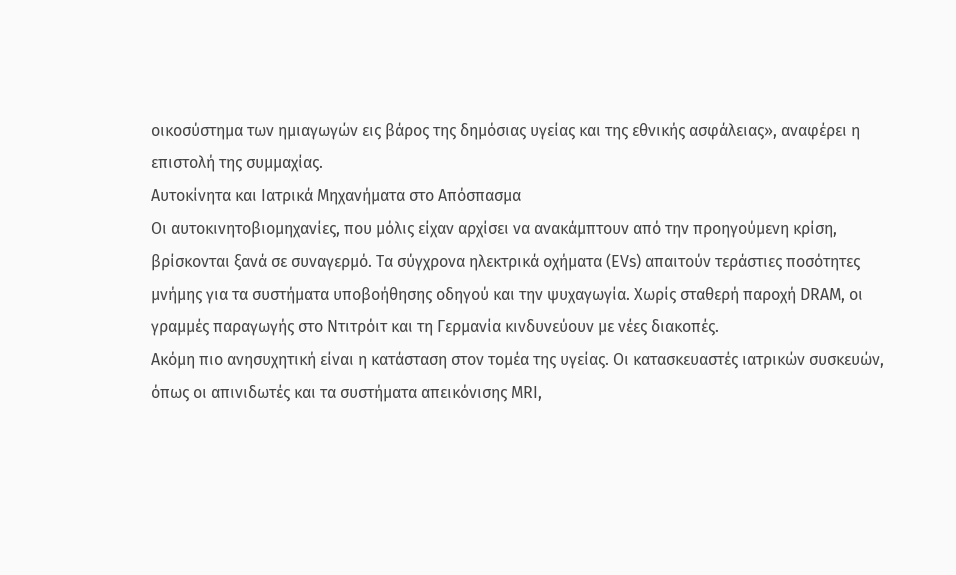οικοσύστημα των ημιαγωγών εις βάρος της δημόσιας υγείας και της εθνικής ασφάλειας», αναφέρει η επιστολή της συμμαχίας.
Αυτοκίνητα και Ιατρικά Μηχανήματα στο Απόσπασμα
Οι αυτοκινητοβιομηχανίες, που μόλις είχαν αρχίσει να ανακάμπτουν από την προηγούμενη κρίση, βρίσκονται ξανά σε συναγερμό. Τα σύγχρονα ηλεκτρικά οχήματα (EVs) απαιτούν τεράστιες ποσότητες μνήμης για τα συστήματα υποβοήθησης οδηγού και την ψυχαγωγία. Χωρίς σταθερή παροχή DRAM, οι γραμμές παραγωγής στο Ντιτρόιτ και τη Γερμανία κινδυνεύουν με νέες διακοπές.
Ακόμη πιο ανησυχητική είναι η κατάσταση στον τομέα της υγείας. Οι κατασκευαστές ιατρικών συσκευών, όπως οι απινιδωτές και τα συστήματα απεικόνισης MRI,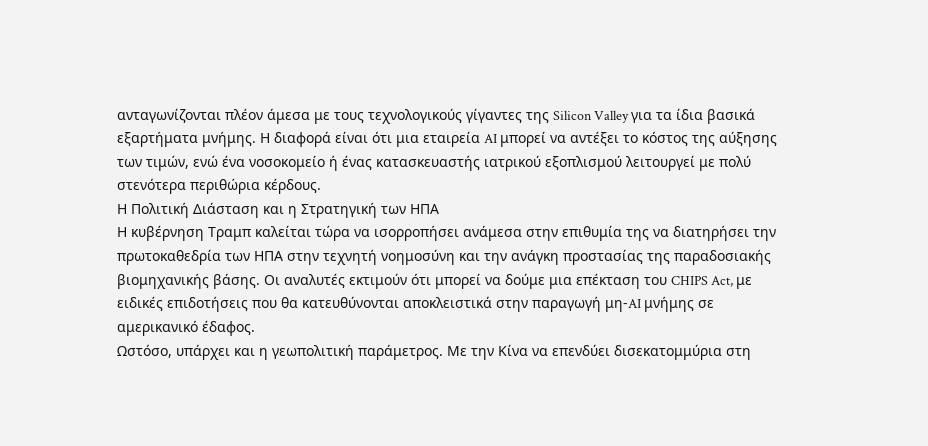ανταγωνίζονται πλέον άμεσα με τους τεχνολογικούς γίγαντες της Silicon Valley για τα ίδια βασικά εξαρτήματα μνήμης. Η διαφορά είναι ότι μια εταιρεία AI μπορεί να αντέξει το κόστος της αύξησης των τιμών, ενώ ένα νοσοκομείο ή ένας κατασκευαστής ιατρικού εξοπλισμού λειτουργεί με πολύ στενότερα περιθώρια κέρδους.
Η Πολιτική Διάσταση και η Στρατηγική των ΗΠΑ
Η κυβέρνηση Τραμπ καλείται τώρα να ισορροπήσει ανάμεσα στην επιθυμία της να διατηρήσει την πρωτοκαθεδρία των ΗΠΑ στην τεχνητή νοημοσύνη και την ανάγκη προστασίας της παραδοσιακής βιομηχανικής βάσης. Οι αναλυτές εκτιμούν ότι μπορεί να δούμε μια επέκταση του CHIPS Act, με ειδικές επιδοτήσεις που θα κατευθύνονται αποκλειστικά στην παραγωγή μη-AI μνήμης σε αμερικανικό έδαφος.
Ωστόσο, υπάρχει και η γεωπολιτική παράμετρος. Με την Κίνα να επενδύει δισεκατομμύρια στη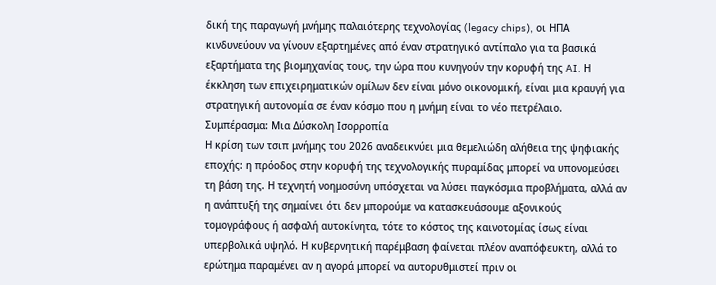δική της παραγωγή μνήμης παλαιότερης τεχνολογίας (legacy chips), οι ΗΠΑ κινδυνεύουν να γίνουν εξαρτημένες από έναν στρατηγικό αντίπαλο για τα βασικά εξαρτήματα της βιομηχανίας τους, την ώρα που κυνηγούν την κορυφή της AI. Η έκκληση των επιχειρηματικών ομίλων δεν είναι μόνο οικονομική, είναι μια κραυγή για στρατηγική αυτονομία σε έναν κόσμο που η μνήμη είναι το νέο πετρέλαιο.
Συμπέρασμα: Μια Δύσκολη Ισορροπία
Η κρίση των τσιπ μνήμης του 2026 αναδεικνύει μια θεμελιώδη αλήθεια της ψηφιακής εποχής: η πρόοδος στην κορυφή της τεχνολογικής πυραμίδας μπορεί να υπονομεύσει τη βάση της. Η τεχνητή νοημοσύνη υπόσχεται να λύσει παγκόσμια προβλήματα, αλλά αν η ανάπτυξή της σημαίνει ότι δεν μπορούμε να κατασκευάσουμε αξονικούς τομογράφους ή ασφαλή αυτοκίνητα, τότε το κόστος της καινοτομίας ίσως είναι υπερβολικά υψηλό. Η κυβερνητική παρέμβαση φαίνεται πλέον αναπόφευκτη, αλλά το ερώτημα παραμένει αν η αγορά μπορεί να αυτορυθμιστεί πριν οι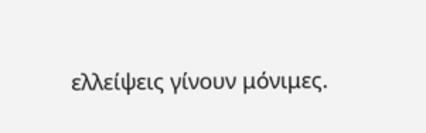ελλείψεις γίνουν μόνιμες.